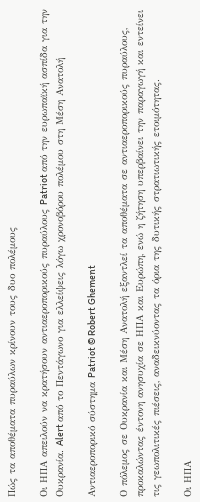Πώς τα αποθέματα πυραύλων κρίνουν τους δυο πολέμους

Οι ΗΠΑ απειλούν να κρατήσουν αντιαεροπορικούς πυραύλους Patriot από την ευρωπαϊκή ασπίδα για την Ουκρανία. Alert από το Πεντάγωνο για ελλείψεις λόγω χρονοβόρου πολέμου στη Μέση Ανατολή

Αντιαεροπορικό σύστημα Patriot © Robert Ghement

Ο πόλεμος σε Ουκρανία και Μέση Ανατολή εξαντλεί τα αποθέματα σε αντιαεροπορικούς πυραύλους, προκαλώντας έντονη ανησυχία σε ΗΠΑ και Ευρώπη, ενώ η ζήτηση υπερβαίνει την παραγωγή και εντείνει τις γεωπολιτικές πιέσεις, αναδεικνύοντας τα όρια της δυτικής στρατιωτικής ετοιμότητας.

Οι ΗΠΑ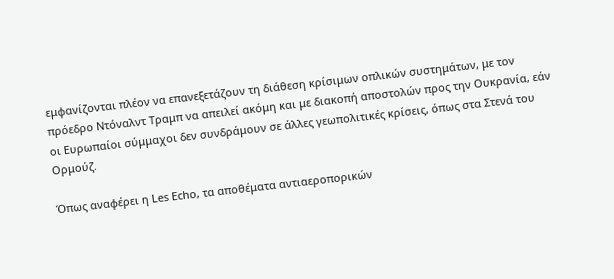εμφανίζονται πλέον να επανεξετάζουν τη διάθεση κρίσιμων οπλικών συστημάτων, με τον πρόεδρο Ντόναλντ Τραμπ να απειλεί ακόμη και με διακοπή αποστολών προς την Ουκρανία, εάν οι Ευρωπαίοι σύμμαχοι δεν συνδράμουν σε άλλες γεωπολιτικές κρίσεις, όπως στα Στενά του Ορμούζ.

Όπως αναφέρει η Les Echo, τα αποθέματα αντιαεροπορικών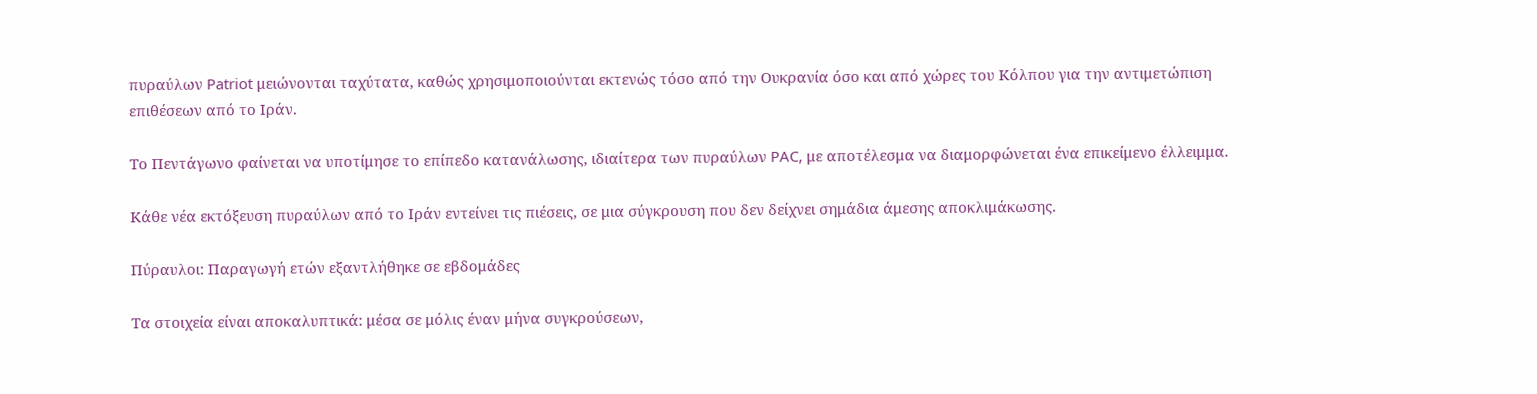πυραύλων Patriot μειώνονται ταχύτατα, καθώς χρησιμοποιούνται εκτενώς τόσο από την Ουκρανία όσο και από χώρες του Κόλπου για την αντιμετώπιση επιθέσεων από το Ιράν.

Το Πεντάγωνο φαίνεται να υποτίμησε το επίπεδο κατανάλωσης, ιδιαίτερα των πυραύλων PAC, με αποτέλεσμα να διαμορφώνεται ένα επικείμενο έλλειμμα.

Κάθε νέα εκτόξευση πυραύλων από το Ιράν εντείνει τις πιέσεις, σε μια σύγκρουση που δεν δείχνει σημάδια άμεσης αποκλιμάκωσης.

Πύραυλοι: Παραγωγή ετών εξαντλήθηκε σε εβδομάδες

Τα στοιχεία είναι αποκαλυπτικά: μέσα σε μόλις έναν μήνα συγκρούσεων,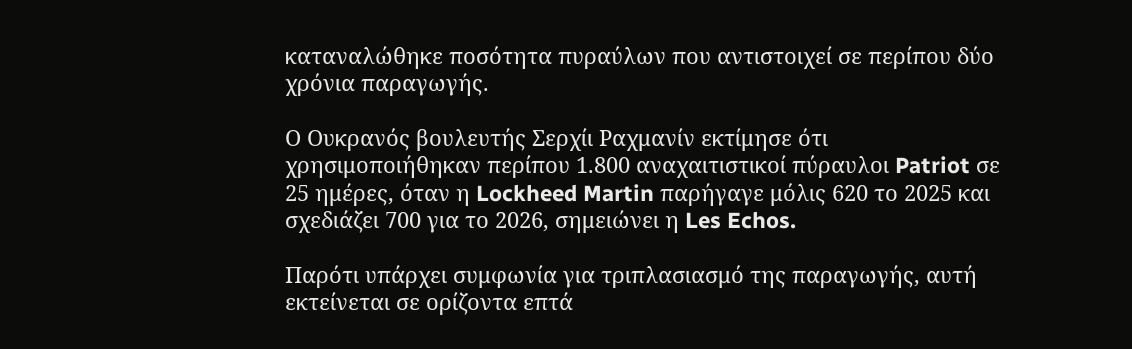καταναλώθηκε ποσότητα πυραύλων που αντιστοιχεί σε περίπου δύο χρόνια παραγωγής.

Ο Ουκρανός βουλευτής Σερχίι Ραχμανίν εκτίμησε ότι χρησιμοποιήθηκαν περίπου 1.800 αναχαιτιστικοί πύραυλοι Patriot σε 25 ημέρες, όταν η Lockheed Martin παρήγαγε μόλις 620 το 2025 και σχεδιάζει 700 για το 2026, σημειώνει η Les Echos.

Παρότι υπάρχει συμφωνία για τριπλασιασμό της παραγωγής, αυτή εκτείνεται σε ορίζοντα επτά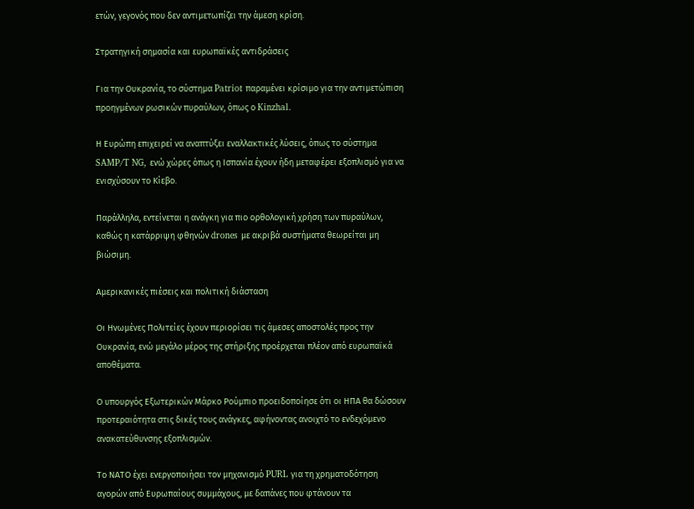ετών, γεγονός που δεν αντιμετωπίζει την άμεση κρίση.

Στρατηγική σημασία και ευρωπαϊκές αντιδράσεις

Για την Ουκρανία, το σύστημα Patriot παραμένει κρίσιμο για την αντιμετώπιση προηγμένων ρωσικών πυραύλων, όπως ο Kinzhal.

Η Ευρώπη επιχειρεί να αναπτύξει εναλλακτικές λύσεις, όπως το σύστημα SAMP/T NG, ενώ χώρες όπως η Ισπανία έχουν ήδη μεταφέρει εξοπλισμό για να ενισχύσουν το Κίεβο.

Παράλληλα, εντείνεται η ανάγκη για πιο ορθολογική χρήση των πυραύλων, καθώς η κατάρριψη φθηνών drones με ακριβά συστήματα θεωρείται μη βιώσιμη.

Αμερικανικές πιέσεις και πολιτική διάσταση

Οι Ηνωμένες Πολιτείες έχουν περιορίσει τις άμεσες αποστολές προς την Ουκρανία, ενώ μεγάλο μέρος της στήριξης προέρχεται πλέον από ευρωπαϊκά αποθέματα.

Ο υπουργός Εξωτερικών Μάρκο Ρούμπιο προειδοποίησε ότι οι ΗΠΑ θα δώσουν προτεραιότητα στις δικές τους ανάγκες, αφήνοντας ανοιχτό το ενδεχόμενο ανακατεύθυνσης εξοπλισμών.

Το ΝΑΤΟ έχει ενεργοποιήσει τον μηχανισμό PURL για τη χρηματοδότηση αγορών από Ευρωπαίους συμμάχους, με δαπάνες που φτάνουν τα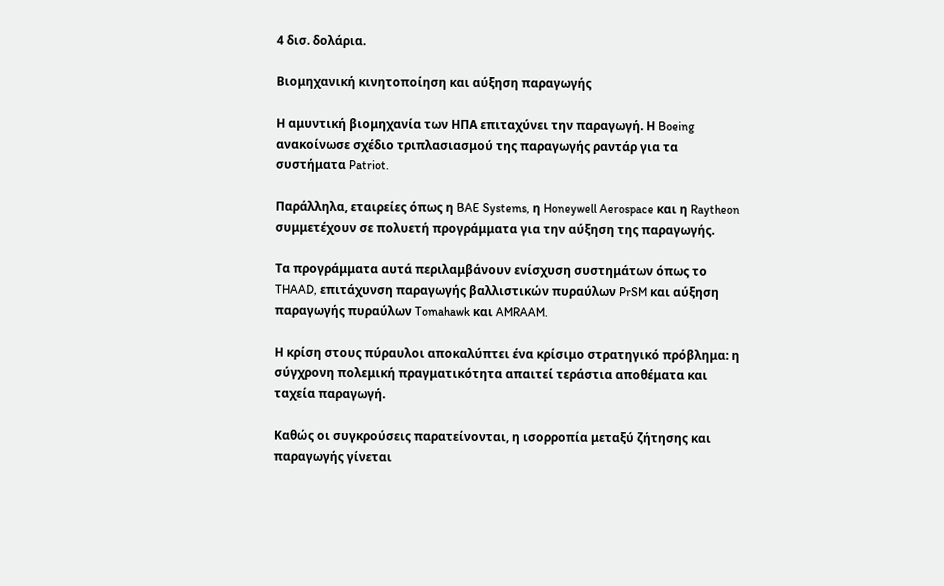4 δισ. δολάρια.

Βιομηχανική κινητοποίηση και αύξηση παραγωγής

Η αμυντική βιομηχανία των ΗΠΑ επιταχύνει την παραγωγή. Η Boeing ανακοίνωσε σχέδιο τριπλασιασμού της παραγωγής ραντάρ για τα συστήματα Patriot.

Παράλληλα, εταιρείες όπως η BAE Systems, η Honeywell Aerospace και η Raytheon συμμετέχουν σε πολυετή προγράμματα για την αύξηση της παραγωγής.

Τα προγράμματα αυτά περιλαμβάνουν ενίσχυση συστημάτων όπως το THAAD, επιτάχυνση παραγωγής βαλλιστικών πυραύλων PrSM και αύξηση παραγωγής πυραύλων Tomahawk και AMRAAM.

Η κρίση στους πύραυλοι αποκαλύπτει ένα κρίσιμο στρατηγικό πρόβλημα: η σύγχρονη πολεμική πραγματικότητα απαιτεί τεράστια αποθέματα και ταχεία παραγωγή.

Καθώς οι συγκρούσεις παρατείνονται, η ισορροπία μεταξύ ζήτησης και παραγωγής γίνεται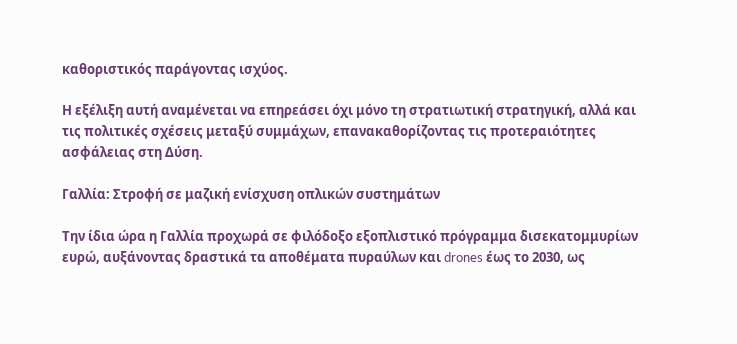καθοριστικός παράγοντας ισχύος.

Η εξέλιξη αυτή αναμένεται να επηρεάσει όχι μόνο τη στρατιωτική στρατηγική, αλλά και τις πολιτικές σχέσεις μεταξύ συμμάχων, επανακαθορίζοντας τις προτεραιότητες ασφάλειας στη Δύση.

Γαλλία: Στροφή σε μαζική ενίσχυση οπλικών συστημάτων

Την ίδια ώρα η Γαλλία προχωρά σε φιλόδοξο εξοπλιστικό πρόγραμμα δισεκατομμυρίων ευρώ, αυξάνοντας δραστικά τα αποθέματα πυραύλων και drones έως το 2030, ως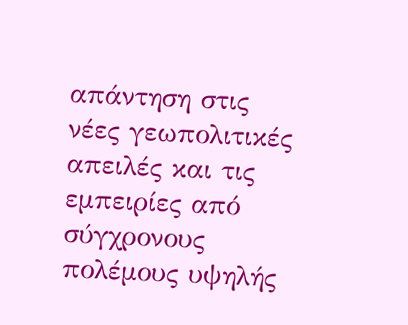απάντηση στις νέες γεωπολιτικές απειλές και τις εμπειρίες από σύγχρονους πολέμους υψηλής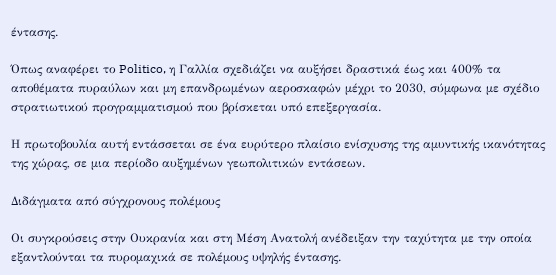έντασης.

Όπως αναφέρει το Politico, η Γαλλία σχεδιάζει να αυξήσει δραστικά έως και 400% τα αποθέματα πυραύλων και μη επανδρωμένων αεροσκαφών μέχρι το 2030, σύμφωνα με σχέδιο στρατιωτικού προγραμματισμού που βρίσκεται υπό επεξεργασία.

Η πρωτοβουλία αυτή εντάσσεται σε ένα ευρύτερο πλαίσιο ενίσχυσης της αμυντικής ικανότητας της χώρας, σε μια περίοδο αυξημένων γεωπολιτικών εντάσεων.

Διδάγματα από σύγχρονους πολέμους

Οι συγκρούσεις στην Ουκρανία και στη Μέση Ανατολή ανέδειξαν την ταχύτητα με την οποία εξαντλούνται τα πυρομαχικά σε πολέμους υψηλής έντασης.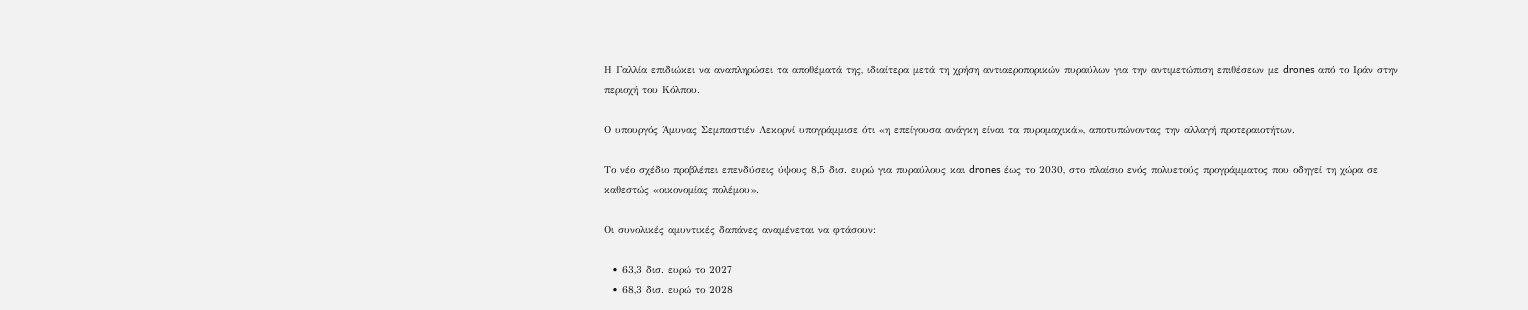Η Γαλλία επιδιώκει να αναπληρώσει τα αποθέματά της, ιδιαίτερα μετά τη χρήση αντιαεροπορικών πυραύλων για την αντιμετώπιση επιθέσεων με drones από το Ιράν στην περιοχή του Κόλπου.

Ο υπουργός Άμυνας Σεμπαστιέν Λεκορνί υπογράμμισε ότι «η επείγουσα ανάγκη είναι τα πυρομαχικά», αποτυπώνοντας την αλλαγή προτεραιοτήτων.

Το νέο σχέδιο προβλέπει επενδύσεις ύψους 8,5 δισ. ευρώ για πυραύλους και drones έως το 2030, στο πλαίσιο ενός πολυετούς προγράμματος που οδηγεί τη χώρα σε καθεστώς «οικονομίας πολέμου».

Οι συνολικές αμυντικές δαπάνες αναμένεται να φτάσουν:

  • 63,3 δισ. ευρώ το 2027
  • 68,3 δισ. ευρώ το 2028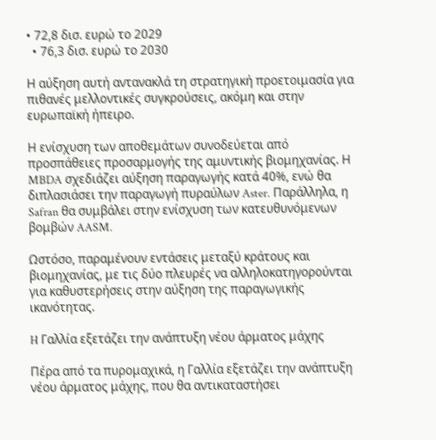• 72,8 δισ. ευρώ το 2029
  • 76,3 δισ. ευρώ το 2030

Η αύξηση αυτή αντανακλά τη στρατηγική προετοιμασία για πιθανές μελλοντικές συγκρούσεις, ακόμη και στην ευρωπαϊκή ήπειρο.

Η ενίσχυση των αποθεμάτων συνοδεύεται από προσπάθειες προσαρμογής της αμυντικής βιομηχανίας. Η MBDA σχεδιάζει αύξηση παραγωγής κατά 40%, ενώ θα διπλασιάσει την παραγωγή πυραύλων Aster. Παράλληλα, η Safran θα συμβάλει στην ενίσχυση των κατευθυνόμενων βομβών AASM.

Ωστόσο, παραμένουν εντάσεις μεταξύ κράτους και βιομηχανίας, με τις δύο πλευρές να αλληλοκατηγορούνται για καθυστερήσεις στην αύξηση της παραγωγικής ικανότητας.

H Γαλλία εξετάζει την ανάπτυξη νέου άρματος μάχης

Πέρα από τα πυρομαχικά, η Γαλλία εξετάζει την ανάπτυξη νέου άρματος μάχης, που θα αντικαταστήσει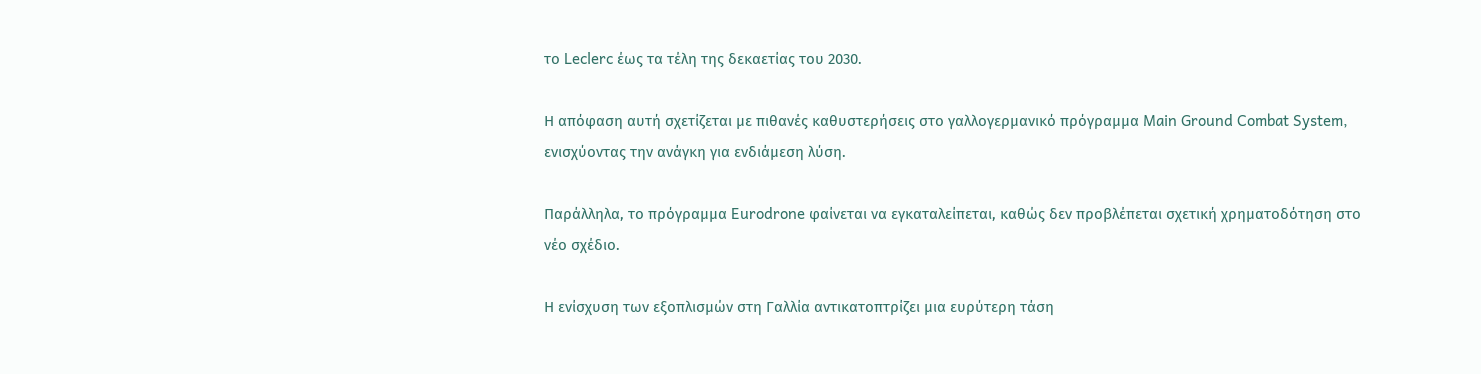το Leclerc έως τα τέλη της δεκαετίας του 2030.

Η απόφαση αυτή σχετίζεται με πιθανές καθυστερήσεις στο γαλλογερμανικό πρόγραμμα Main Ground Combat System, ενισχύοντας την ανάγκη για ενδιάμεση λύση.

Παράλληλα, το πρόγραμμα Eurodrone φαίνεται να εγκαταλείπεται, καθώς δεν προβλέπεται σχετική χρηματοδότηση στο νέο σχέδιο.

Η ενίσχυση των εξοπλισμών στη Γαλλία αντικατοπτρίζει μια ευρύτερη τάση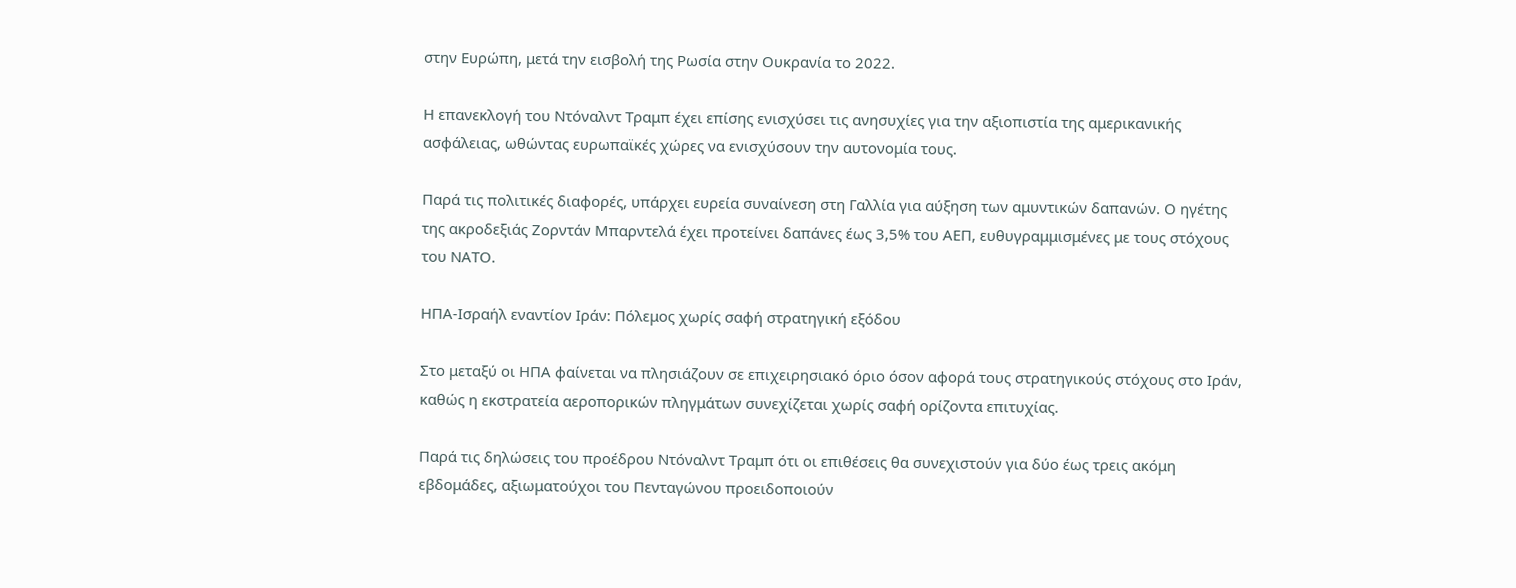στην Ευρώπη, μετά την εισβολή της Ρωσία στην Ουκρανία το 2022.

Η επανεκλογή του Ντόναλντ Τραμπ έχει επίσης ενισχύσει τις ανησυχίες για την αξιοπιστία της αμερικανικής ασφάλειας, ωθώντας ευρωπαϊκές χώρες να ενισχύσουν την αυτονομία τους.

Παρά τις πολιτικές διαφορές, υπάρχει ευρεία συναίνεση στη Γαλλία για αύξηση των αμυντικών δαπανών. Ο ηγέτης της ακροδεξιάς Ζορντάν Μπαρντελά έχει προτείνει δαπάνες έως 3,5% του ΑΕΠ, ευθυγραμμισμένες με τους στόχους του ΝΑΤΟ.

ΗΠΑ-Ισραήλ εναντίον Ιράν: Πόλεμος χωρίς σαφή στρατηγική εξόδου

Στο μεταξύ οι ΗΠΑ φαίνεται να πλησιάζουν σε επιχειρησιακό όριο όσον αφορά τους στρατηγικούς στόχους στο Ιράν, καθώς η εκστρατεία αεροπορικών πληγμάτων συνεχίζεται χωρίς σαφή ορίζοντα επιτυχίας.

Παρά τις δηλώσεις του προέδρου Ντόναλντ Τραμπ ότι οι επιθέσεις θα συνεχιστούν για δύο έως τρεις ακόμη εβδομάδες, αξιωματούχοι του Πενταγώνου προειδοποιούν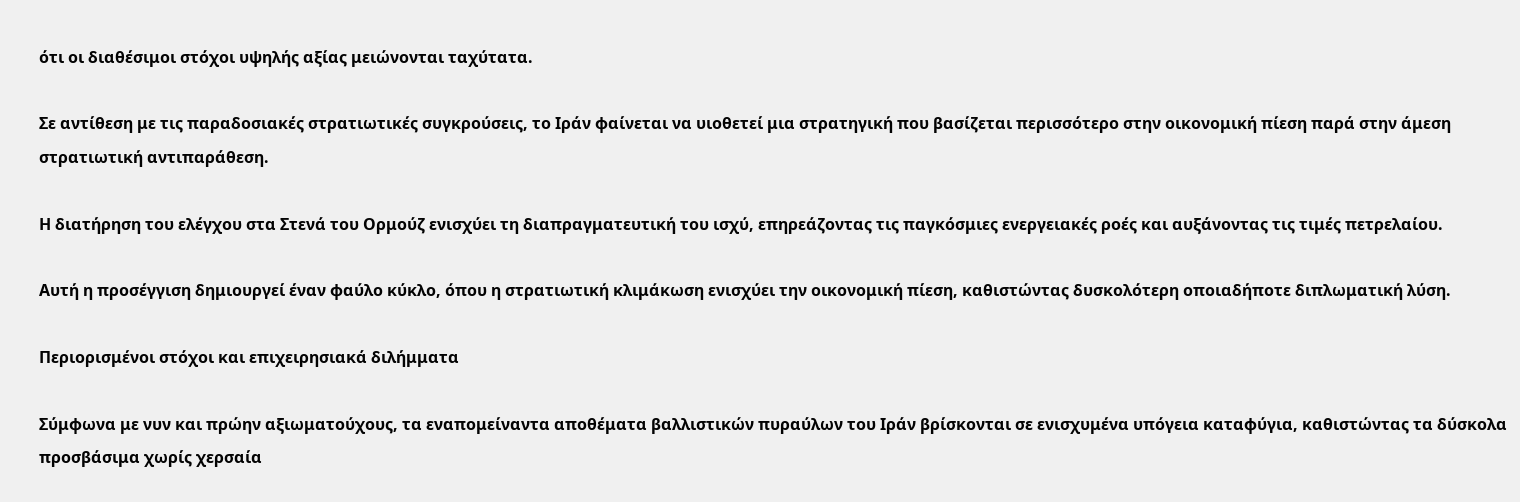ότι οι διαθέσιμοι στόχοι υψηλής αξίας μειώνονται ταχύτατα.

Σε αντίθεση με τις παραδοσιακές στρατιωτικές συγκρούσεις, το Ιράν φαίνεται να υιοθετεί μια στρατηγική που βασίζεται περισσότερο στην οικονομική πίεση παρά στην άμεση στρατιωτική αντιπαράθεση.

Η διατήρηση του ελέγχου στα Στενά του Ορμούζ ενισχύει τη διαπραγματευτική του ισχύ, επηρεάζοντας τις παγκόσμιες ενεργειακές ροές και αυξάνοντας τις τιμές πετρελαίου.

Αυτή η προσέγγιση δημιουργεί έναν φαύλο κύκλο, όπου η στρατιωτική κλιμάκωση ενισχύει την οικονομική πίεση, καθιστώντας δυσκολότερη οποιαδήποτε διπλωματική λύση.

Περιορισμένοι στόχοι και επιχειρησιακά διλήμματα

Σύμφωνα με νυν και πρώην αξιωματούχους, τα εναπομείναντα αποθέματα βαλλιστικών πυραύλων του Ιράν βρίσκονται σε ενισχυμένα υπόγεια καταφύγια, καθιστώντας τα δύσκολα προσβάσιμα χωρίς χερσαία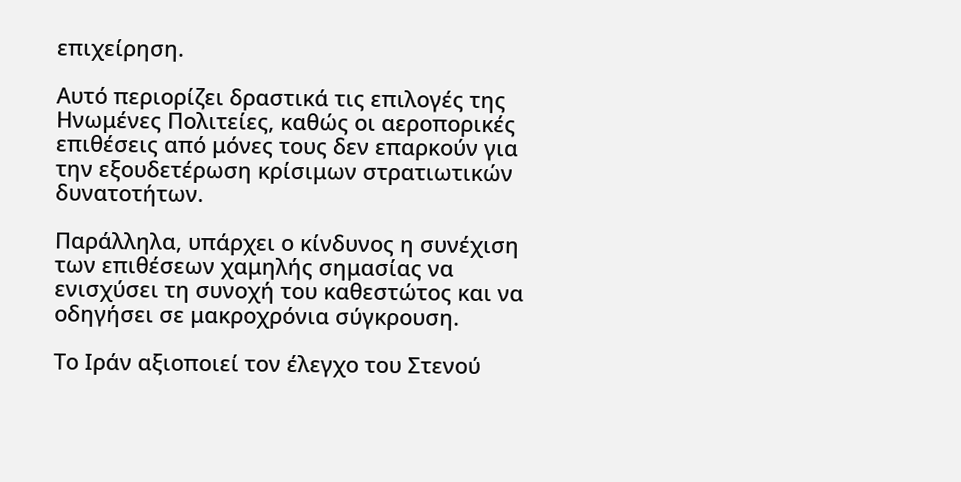επιχείρηση.

Αυτό περιορίζει δραστικά τις επιλογές της Ηνωμένες Πολιτείες, καθώς οι αεροπορικές επιθέσεις από μόνες τους δεν επαρκούν για την εξουδετέρωση κρίσιμων στρατιωτικών δυνατοτήτων.

Παράλληλα, υπάρχει ο κίνδυνος η συνέχιση των επιθέσεων χαμηλής σημασίας να ενισχύσει τη συνοχή του καθεστώτος και να οδηγήσει σε μακροχρόνια σύγκρουση.

Το Ιράν αξιοποιεί τον έλεγχο του Στενού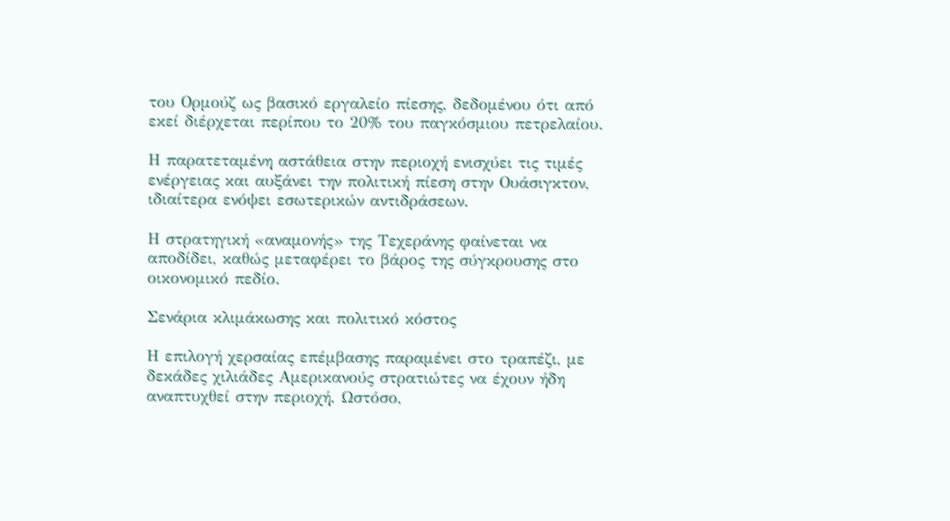του Ορμούζ ως βασικό εργαλείο πίεσης, δεδομένου ότι από εκεί διέρχεται περίπου το 20% του παγκόσμιου πετρελαίου.

Η παρατεταμένη αστάθεια στην περιοχή ενισχύει τις τιμές ενέργειας και αυξάνει την πολιτική πίεση στην Ουάσιγκτον, ιδιαίτερα ενόψει εσωτερικών αντιδράσεων.

Η στρατηγική «αναμονής» της Τεχεράνης φαίνεται να αποδίδει, καθώς μεταφέρει το βάρος της σύγκρουσης στο οικονομικό πεδίο.

Σενάρια κλιμάκωσης και πολιτικό κόστος

Η επιλογή χερσαίας επέμβασης παραμένει στο τραπέζι, με δεκάδες χιλιάδες Αμερικανούς στρατιώτες να έχουν ήδη αναπτυχθεί στην περιοχή. Ωστόσο,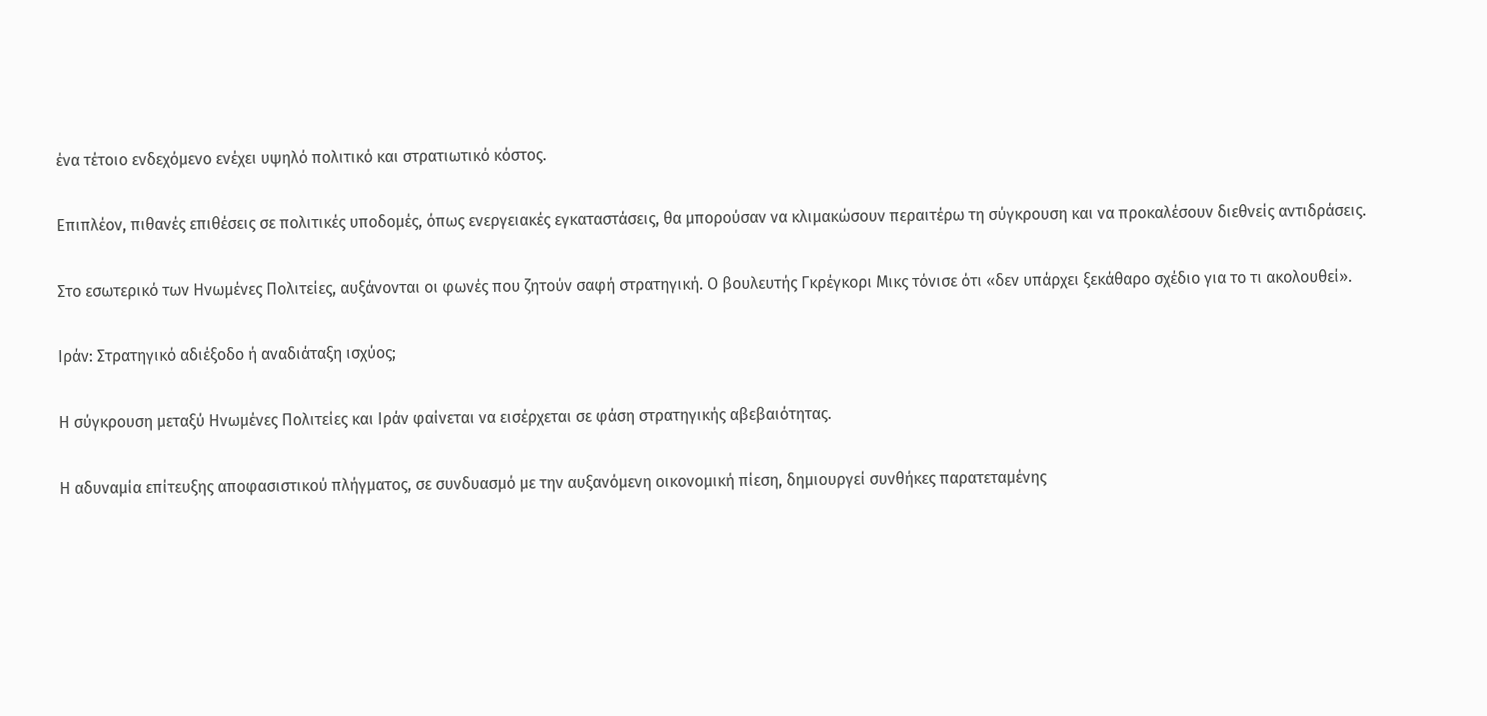ένα τέτοιο ενδεχόμενο ενέχει υψηλό πολιτικό και στρατιωτικό κόστος.

Επιπλέον, πιθανές επιθέσεις σε πολιτικές υποδομές, όπως ενεργειακές εγκαταστάσεις, θα μπορούσαν να κλιμακώσουν περαιτέρω τη σύγκρουση και να προκαλέσουν διεθνείς αντιδράσεις.

Στο εσωτερικό των Ηνωμένες Πολιτείες, αυξάνονται οι φωνές που ζητούν σαφή στρατηγική. Ο βουλευτής Γκρέγκορι Μικς τόνισε ότι «δεν υπάρχει ξεκάθαρο σχέδιο για το τι ακολουθεί».

Ιράν: Στρατηγικό αδιέξοδο ή αναδιάταξη ισχύος;

Η σύγκρουση μεταξύ Ηνωμένες Πολιτείες και Ιράν φαίνεται να εισέρχεται σε φάση στρατηγικής αβεβαιότητας.

Η αδυναμία επίτευξης αποφασιστικού πλήγματος, σε συνδυασμό με την αυξανόμενη οικονομική πίεση, δημιουργεί συνθήκες παρατεταμένης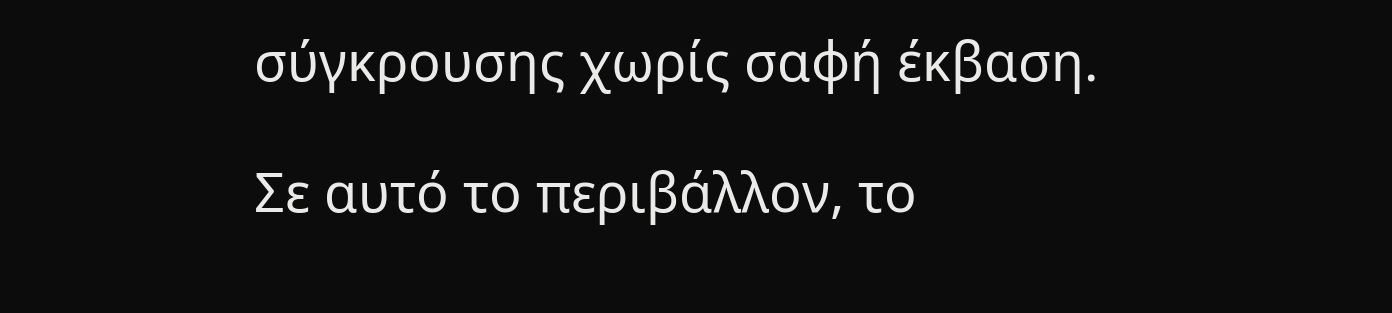σύγκρουσης χωρίς σαφή έκβαση.

Σε αυτό το περιβάλλον, το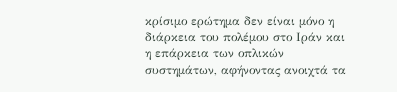κρίσιμο ερώτημα δεν είναι μόνο η διάρκεια του πολέμου στο Ιράν και η επάρκεια των οπλικών συστημάτων, αφήνοντας ανοιχτά τα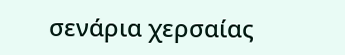σενάρια χερσαίας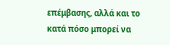επέμβασης, αλλά και το κατά πόσο μπορεί να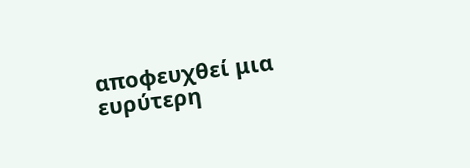αποφευχθεί μια ευρύτερη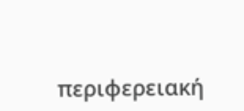περιφερειακή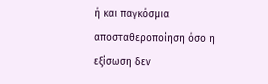ή και παγκόσμια αποσταθεροποίηση όσο η εξίσωση δεν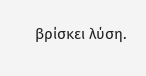βρίσκει λύση.